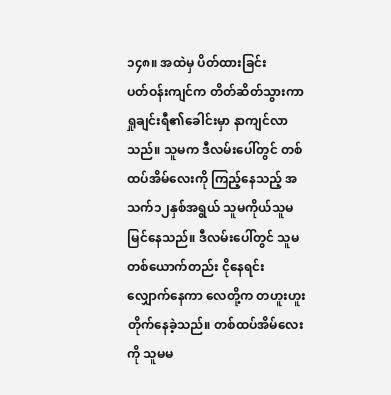၁၄၈။ အထဲမှ ပိတ်ထားခြင်း
ပတ်ဝန်းကျင်က တိတ်ဆိတ်သွားကာ ရှုချင်းရီ၏ခေါင်းမှာ နာကျင်လာသည်။ သူမက ဒီလမ်းပေါ်တွင် တစ်ထပ်အိမ်လေးကို ကြည့်နေသည့် အသက်၁၂နှစ်အရွယ် သူမကိုယ်သူမမြင်နေသည်။ ဒီလမ်းပေါ်တွင် သူမတစ်ယောက်တည်း ငိုနေရင်း လျှောက်နေကာ လေတို့က တဟူးဟူးတိုက်နေခဲ့သည်။ တစ်ထပ်အိမ်လေးကို သူမမ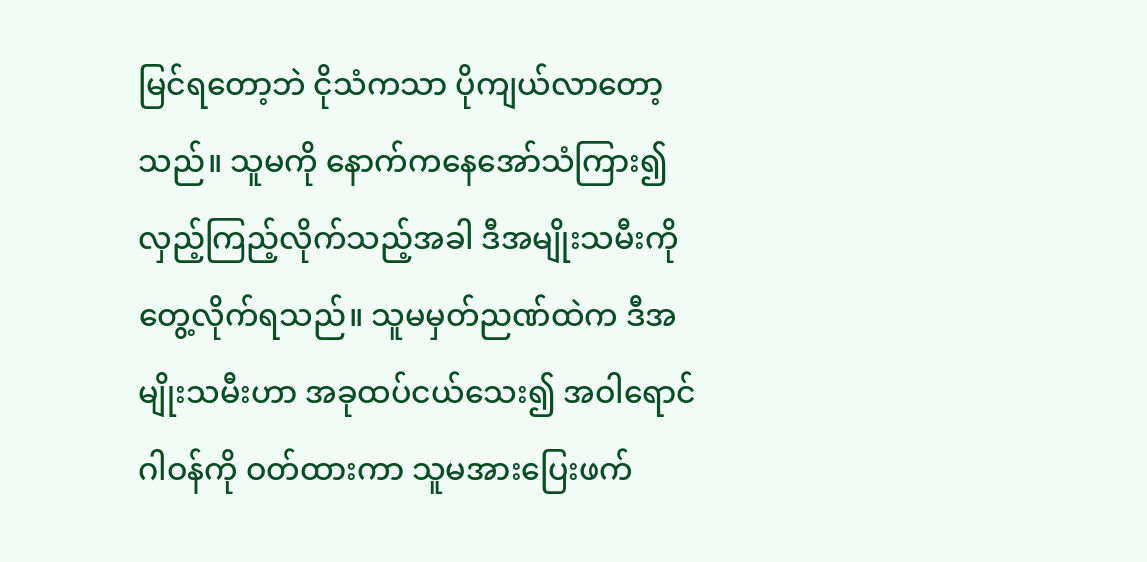မြင်ရတော့ဘဲ ငိုသံကသာ ပိုကျယ်လာတော့သည်။ သူမကို နောက်ကနေအော်သံကြား၍ လှည့်ကြည့်လိုက်သည့်အခါ ဒီအမျိုးသမီးကို တွေ့လိုက်ရသည်။ သူမမှတ်ညဏ်ထဲက ဒီအမျိုးသမီးဟာ အခုထပ်ငယ်သေး၍ အဝါရောင်ဂါဝန်ကို ဝတ်ထားကာ သူမအားပြေးဖက်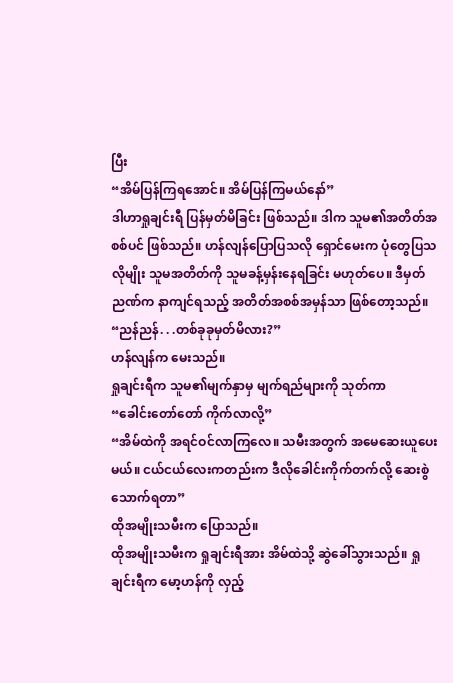ပြီး
“အိမ်ပြန်ကြရအောင်။ အိမ်ပြန်ကြမယ်နော်”
ဒါဟာရှုချင်းရီ ပြန်မှတ်မိခြင်း ဖြစ်သည်။ ဒါက သူမ၏အတိတ်အစစ်ပင် ဖြစ်သည်။ ဟန်လျန်ပြောပြသလို ရှောင်မေးက ပုံတွေပြသလိုမျိုး သူမအတိတ်ကို သူမခန့်မှန်းနေရခြင်း မဟုတ်ပေ။ ဒီမှတ်ညဏ်က နာကျင်ရသည့် အတိတ်အစစ်အမှန်သာ ဖြစ်တော့သည်။
“ညန်ညန်. . .တစ်ခုခုမှတ်မိလား?”
ဟန်လျန်က မေးသည်။
ရှုချင်းရီက သူမ၏မျက်နှာမှ မျက်ရည်များကို သုတ်ကာ
“ခေါင်းတော်တော် ကိုက်လာလို့”
“အိမ်ထဲကို အရင်ဝင်လာကြလေ။ သမီးအတွက် အမေဆေးယူပေးမယ်။ ငယ်ငယ်လေးကတည်းက ဒီလိုခေါင်းကိုက်တက်လို့ ဆေးစွဲသောက်ရတာ”
ထိုအမျိုးသမီးက ပြောသည်။
ထိုအမျိုးသမီးက ရှုချင်းရီအား အိမ်ထဲသို့ ဆွဲခေါ်သွားသည်။ ရှုချင်းရီက မော့ဟန်ကို လှည့်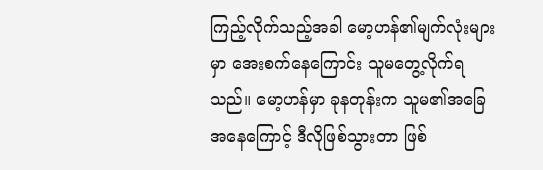ကြည့်လိုက်သည့်အခါ မော့ဟန်၏မျက်လုံးများမှာ အေးစက်နေကြောင်း သူမတွေ့လိုက်ရသည်။ မော့ဟန်မှာ ခုနတုန်းက သူမ၏အခြေအနေကြောင့် ဒီလိုဖြစ်သွားတာ ဖြစ်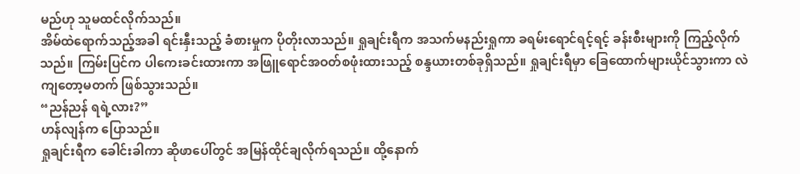မည်ဟု သူမထင်လိုက်သည်။
အိမ်ထဲရောက်သည့်အခါ ရင်းနှီးသည့် ခံစားမှုက ပိုတိုးလာသည်။ ရှုချင်းရီက အသက်မနည်းရှုကာ ခရမ်းရောင်ရင့်ရင့် ခန်းစီးများကို ကြည့်လိုက်သည်။ ကြမ်းပြင်က ပါကေးခင်းထားကာ အဖြူရောင်အဝတ်စဖုံးထားသည့် စန္ဒယားတစ်ခုရှိသည်။ ရှုချင်းရီမှာ ခြေထောက်များယိုင်သွားကာ လဲကျတော့မတက် ဖြစ်သွားသည်။
“ညန်ညန် ရရဲ့လား?”
ဟန်လျန်က ပြောသည်။
ရှုချင်းရီက ခေါင်းခါကာ ဆိုဖာပေါ်တွင် အမြန်ထိုင်ချလိုက်ရသည်။ ထို့နောက်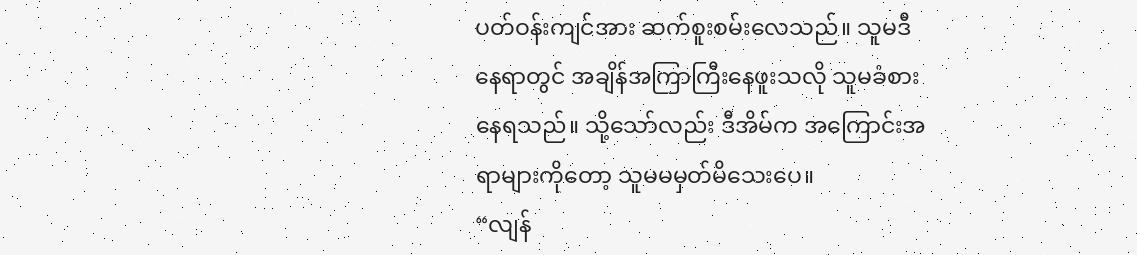ပတ်ဝန်းကျင်အား ဆက်စူးစမ်းလေသည်။ သူမဒီနေရာတွင် အချိန်အကြာကြီးနေဖူးသလို သူမခံစားနေရသည်။ သို့သော်လည်း ဒီအိမ်က အကြောင်းအရာများကိုတော့ သူမမမှတ်မိသေးပေ။
“လျန်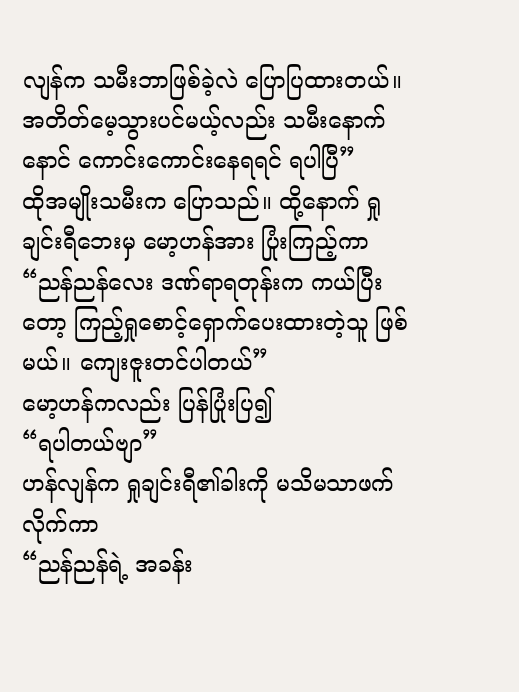လျန်က သမီးဘာဖြစ်ခဲ့လဲ ပြောပြထားတယ်။ အတိတ်မေ့သွားပင်မယ့်လည်း သမီးနောက်နောင် ကောင်းကောင်းနေရရင် ရပါပြီ”
ထိုအမျိုးသမီးက ပြောသည်။ ထို့နောက် ရှုချင်းရီဘေးမှ မော့ဟန်အား ပြုံးကြည့်ကာ
“ညန်ညန်လေး ဒဏ်ရာရတုန်းက ကယ်ပြီးတော့ ကြည့်ရှုစောင့်ရှောက်ပေးထားတဲ့သူ ဖြစ်မယ်။ ကျေးဇူးတင်ပါတယ်”
မော့ဟန်ကလည်း ပြန်ပြုံးပြ၍
“ရပါတယ်ဗျာ”
ဟန်လျန်က ရှုချင်းရီ၏ခါးကို မသိမသာဖက်လိုက်ကာ
“ညန်ညန်ရဲ့ အခန်း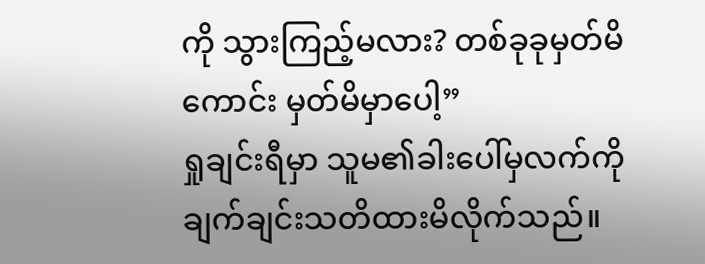ကို သွားကြည့်မလား? တစ်ခုခုမှတ်မိကောင်း မှတ်မိမှာပေါ့”
ရှုချင်းရီမှာ သူမ၏ခါးပေါ်မှလက်ကို ချက်ချင်းသတိထားမိလိုက်သည်။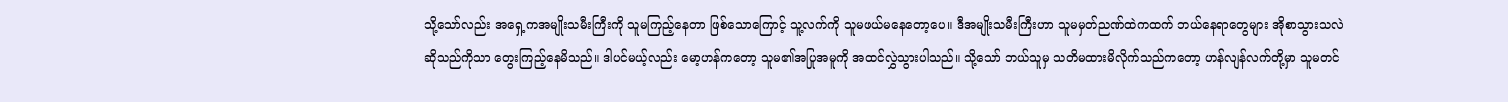သို့သော်လည်း အရှေ့ကအမျိုးသမီးကြီးကို သူမကြည့်နေတာ ဖြစ်သောကြောင့် သူ့လက်ကို သူမဖယ်မနေတော့ပေ။ ဒီအမျိုးသမီးကြီးဟာ သူမမှတ်ညဏ်ထဲကထက် ဘယ်နေရာတွေများ အိုစာသွားသလဲဆိုသည်ကိုသာ တွေးကြည့်နေမိသည်။ ဒါပင်မယ့်လည်း မော့ဟန်ကတော့ သူမ၏အပြုအမူကို အထင်လွှဲသွားပါသည်။ သို့သော် ဘယ်သူမှ သတိမထားမိလိုက်သည်ကတော့ ဟန်လျန်လက်တို့မှာ သူမတင်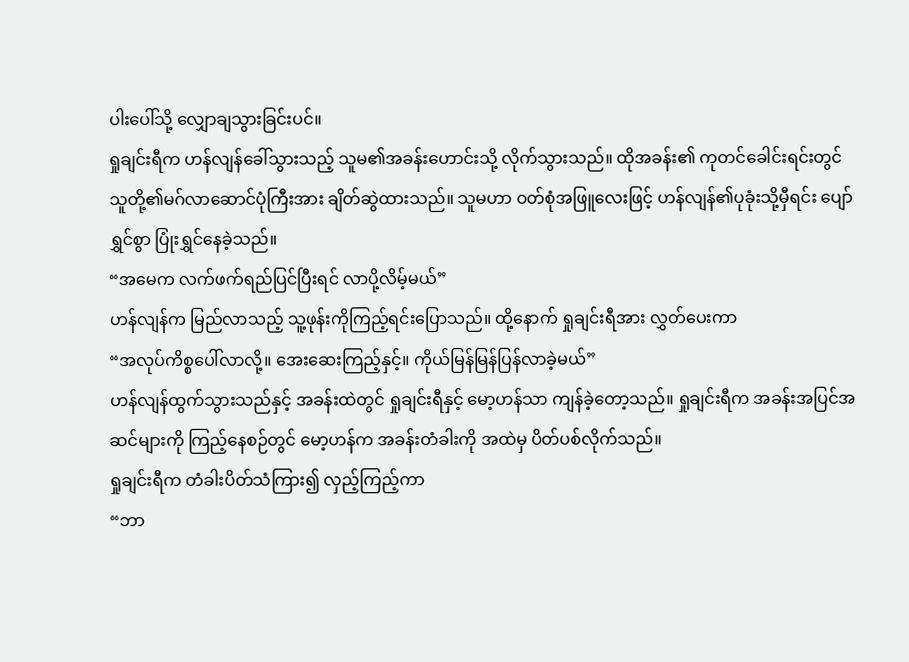ပါးပေါ်သို့ လျှောချသွားခြင်းပင်။
ရှုချင်းရီက ဟန်လျန်ခေါ်သွားသည့် သူမ၏အခန်းဟောင်းသို့ လိုက်သွားသည်။ ထိုအခန်း၏ ကုတင်ခေါင်းရင်းတွင် သူတို့၏မဂ်လာဆောင်ပုံကြီးအား ချိတ်ဆွဲထားသည်။ သူမဟာ ဝတ်စုံအဖြူလေးဖြင့် ဟန်လျန်၏ပုခုံးသို့မှီရင်း ပျော်ရွှင်စွာ ပြုံးရွှင်နေခဲ့သည်။
“အမေက လက်ဖက်ရည်ပြင်ပြီးရင် လာပို့လိမ့်မယ်”
ဟန်လျန်က မြည်လာသည့် သူ့ဖုန်းကိုကြည့်ရင်းပြောသည်။ ထို့နောက် ရှုချင်းရီအား လွှတ်ပေးကာ
“အလုပ်ကိစ္စပေါ်လာလို့။ အေးဆေးကြည့်နှင့်။ ကိုယ်မြန်မြန်ပြန်လာခဲ့မယ်”
ဟန်လျန်ထွက်သွားသည်နှင့် အခန်းထဲတွင် ရှုချင်းရီနှင့် မော့ဟန်သာ ကျန်ခဲ့တော့သည်။ ရှုချင်းရီက အခန်းအပြင်အဆင်များကို ကြည့်နေစဉ်တွင် မော့ဟန်က အခန်းတံခါးကို အထဲမှ ပိတ်ပစ်လိုက်သည်။
ရှုချင်းရီက တံခါးပိတ်သံကြား၍ လှည့်ကြည့်ကာ
“ဘာ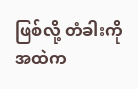ဖြစ်လို့ တံခါးကို အထဲက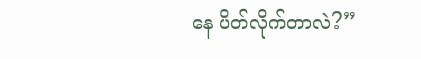နေ ပိတ်လိုက်တာလဲ?”